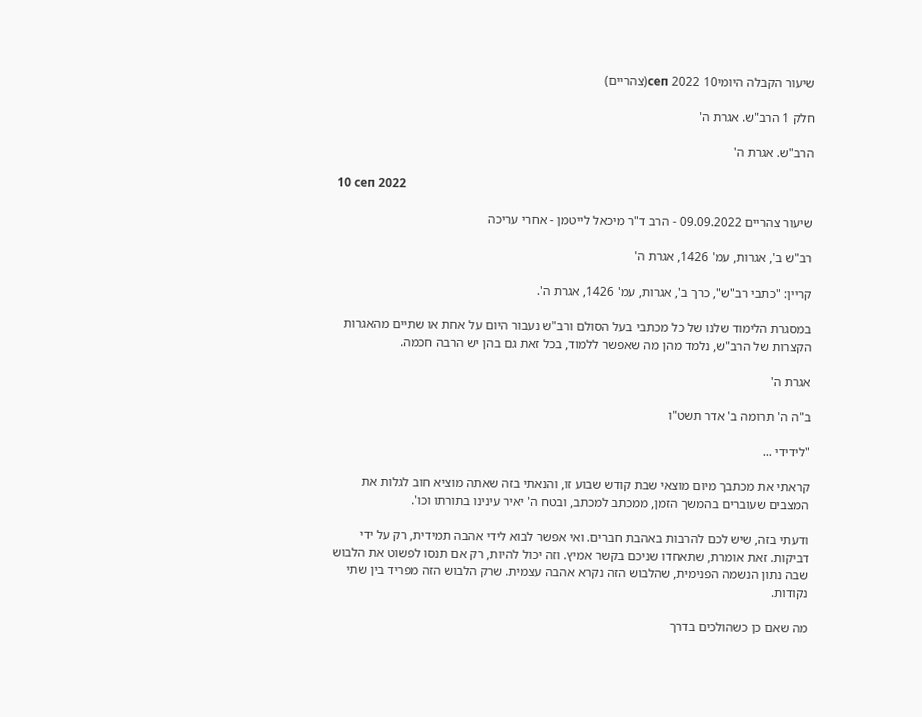שיעור הקבלה היומי10 сеп 2022(צהריים)

חלק 1 הרב"ש. אגרת ה'

הרב"ש. אגרת ה'

10 сеп 2022

שיעור צהריים 09.09.2022 - הרב ד"ר מיכאל לייטמן - אחרי עריכה

רב"ש ב', אגרות, עמ' 1426, אגרת ה'

קריין: "כתבי רב"ש", כרך ב', אגרות, עמ' 1426, אגרת ה'.

במסגרת הלימוד שלנו של כל מכתבי בעל הסולם ורב"ש נעבור היום על אחת או שתיים מהאגרות הקצרות של הרב"ש, נלמד מהן מה שאפשר ללמוד, בכל זאת גם בהן יש הרבה חכמה.

אגרת ה'

ב"ה ה' תרומה ב' אדר תשט"ו

"לידידי ...

קראתי את מכתבך מיום מוצאי שבת קודש שבוע זו, והנאתי בזה שאתה מוציא חוב לגלות את המצבים שעוברים בהמשך הזמן, ממכתב למכתב, ובטח ה' יאיר עינינו בתורתו וכו'.

ודעתי בזה, שיש לכם להרבות באהבת חברים. ואי אפשר לבוא לידי אהבה תמידית, רק על ידי דביקות. זאת אומרת, שתאחדו שניכם בקשר אמיץ. וזה יכול להיות, רק אם תנסו לפשוט את הלבוש שבה נתון הנשמה הפנימית, שהלבוש הזה נקרא אהבה עצמית. שרק הלבוש הזה מפריד בין שתי נקודות.

מה שאם כן כשהולכים בדרך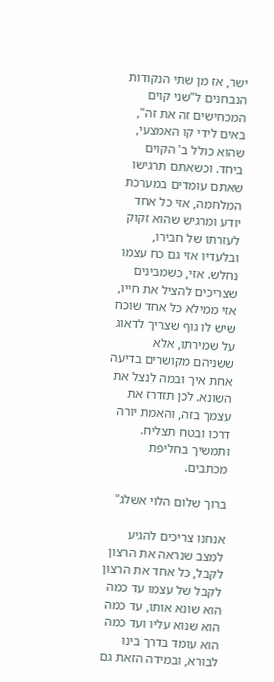ישר, אז מן שתי הנקודות הנבחנים ל"שני קוים המכחישים זה את זה", באים לידי קו האמצעי, שהוא כולל ב' הקוים ביחד. וכשאתם תרגישו שאתם עומדים במערכת המלחמה, אזי כל אחד יודע ומרגיש שהוא זקוק לעזרתו של חבירו, ובלעדיו אזי גם כח עצמו נחלש. אזי, כשמבינים שצריכים להציל את חייו, אזי ממילא כל אחד שוכח שיש לו גוף שצריך לדאוג על שמירתו, אלא ששניהם מקושרים בדיעה אחת איך ובמה לִנצל את השונא. לכן תזדרז את עצמך בזה, והאמת יורה דרכו ובטח תצליח. ותמשיך בחליפת מכתבים.

ברוך שלום הלוי אשלג"

אנחנו צריכים להגיע למצב שנראה את הרצון לקבל, כל אחד את הרצון לקבל של עצמו עד כמה הוא שונא אותו, עד כמה הוא שנוא עליו ועד כמה הוא עומד בדרך בינו לבורא, ובמידה הזאת גם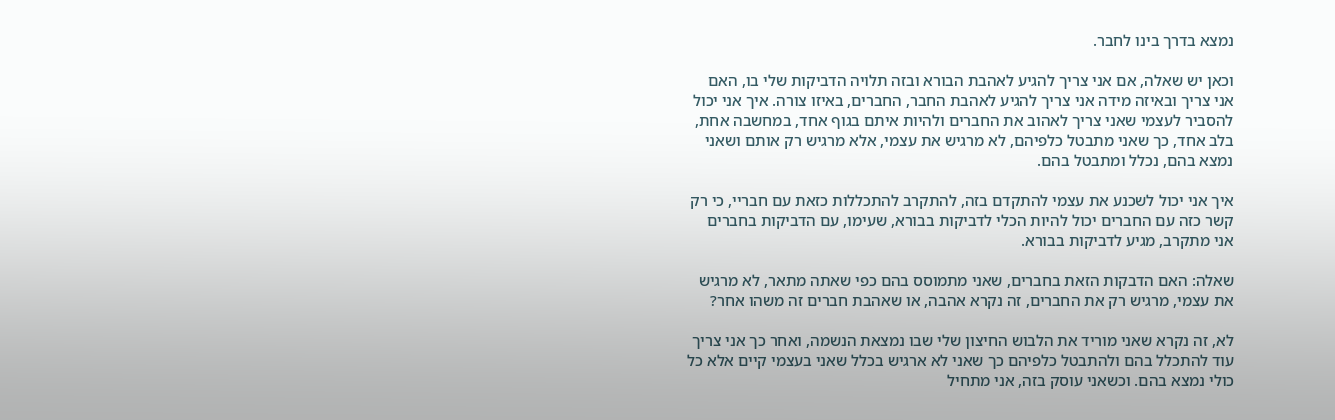נמצא בדרך בינו לחבר.

וכאן יש שאלה, אם אני צריך להגיע לאהבת הבורא ובזה תלויה הדביקות שלי בו, האם אני צריך ובאיזה מידה אני צריך להגיע לאהבת החבר, החברים, באיזו צורה. איך אני יכול להסביר לעצמי שאני צריך לאהוב את החברים ולהיות איתם בגוף אחד, במחשבה אחת, בלב אחד, כך שאני מתבטל כלפיהם, לא מרגיש את עצמי, אלא מרגיש רק אותם ושאני נמצא בהם, נכלל ומתבטל בהם.

איך אני יכול לשכנע את עצמי להתקדם בזה, להתקרב להתכללות כזאת עם חבריי, כי רק קשר כזה עם החברים יכול להיות הכלי לדביקות בבורא, שעימו, עם הדביקות בחברים אני מתקרב, מגיע לדביקות בבורא.

שאלה: האם הדבקות הזאת בחברים, שאני מתמוסס בהם כפי שאתה מתאר, לא מרגיש את עצמי, מרגיש רק את החברים, זה נקרא אהבה, או שאהבת חברים זה משהו אחר?

לא, זה נקרא שאני מוריד את הלבוש החיצון שלי שבו נמצאת הנשמה, ואחר כך אני צריך עוד להתכלל בהם ולהתבטל כלפיהם כך שאני לא ארגיש בכלל שאני בעצמי קיים אלא כל כולי נמצא בהם. וכשאני עוסק בזה, אני מתחיל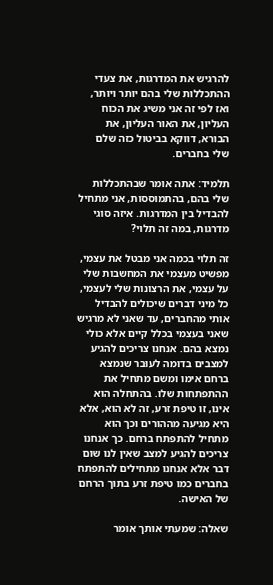להרגיש את המדרגות, את צעדי ההתכללות שלי בהם יותר ויותר, ואז לפי זה אני משיג את הכוח העליון, את האור העליון, את הבורא, דווקא בביטול כזה שלם שלי בחברים.

תלמיד: אתה אומר שבהתכללות שלי בהם, בהתמוססות, אני מתחיל להבדיל בין המדרגות. איזה סוגי מדרגות, במה זה תלוי?

זה תלוי בכמה אני מבטל את עצמי, מפשיט מעצמי את המחשבות שלי על עצמי, את הרצונות שלי לעצמי, כל מיני דברים שיכולים להבדיל אותי מהחברים, עד שאני לא מרגיש שאני בעצמי בכלל קיים אלא כולי נמצא בהם. אנחנו צריכים להגיע למצבים בדומה לעוּבר שנמצא ברחם אימו ומשם מתחיל את ההתפתחות שלו. בהתחלה הוא אינו, זו טיפת זרע, זה לא הוא, אלא היא מגיעה מההורים וכך הוא מתחיל להתפתח ברחם. כך אנחנו צריכים להגיע למצב שאין לנו שום דבר אלא אנחנו מתחילים להתפתח בחברים כמו טיפת זרע בתוך הרחם של האישה.

שאלה: שמעתי אותך אומר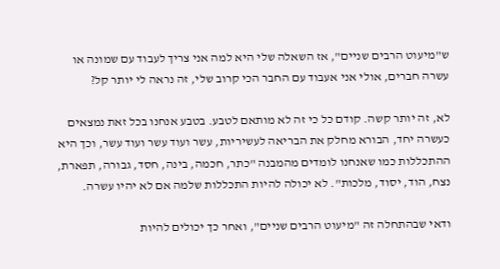ש"מיעוט הרבים שניים", אז השאלה שלי היא למה אני צריך לעבוד עם שמונה או עשרה חברים, אולי אני אעבוד עם החבר הכי קרוב שלי, זה נראה לי יותר קל?

לא, זה יותר קשה. קודם כל כי זה לא מותאם לטבע. בטבע אנחנו בכל זאת נמצאים כעשרה יחד, הבורא מחלק את הבריאה לעשיריות, עשר ועוד עשר ועוד עשר, וכך היא ההתכללות כמו שאנחנו לומדים מהמבנה "כתר, חכמה, בינה, חסד, גבורה, תפארת, נצח, הוד, יסוד, מלכות". לא יכולה להיות התכללות שלמה אם לא יהיו עשרה.

ודאי שבהתחלה זה "מיעוט הרבים שניים", ואחר כך יכולים להיות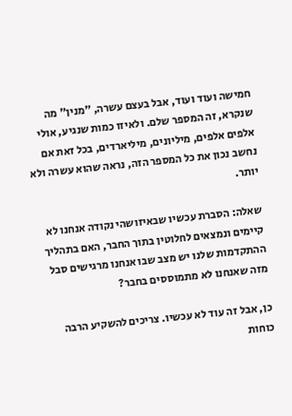חמישה ועוד ועוד, אבל בעצם עשרה, "מנין" מה שנקרא, זה המספר שלם. ולאיזו כמות שנגיע, אולי אלפים אלפים, מיליונים, מיליארדים, בכל זאת אם נחשב נכון את כל המספר הזה, נראה שהוא עשרה ולא יותר.

שאלה: הסברת עכשיו שבאיזושהי נקודה אנחנו לא קיימים ונמצאים לחלוטין בתוך החבר, האם בתהליך ההתקדמות שלנו יש מצב שבו אנחנו מרגישים סבל מזה שאנחנו לא מתמוססים בחבר?

כן, אבל זה עוד לא עכשיו. צריכים להשקיע הרבה כוחות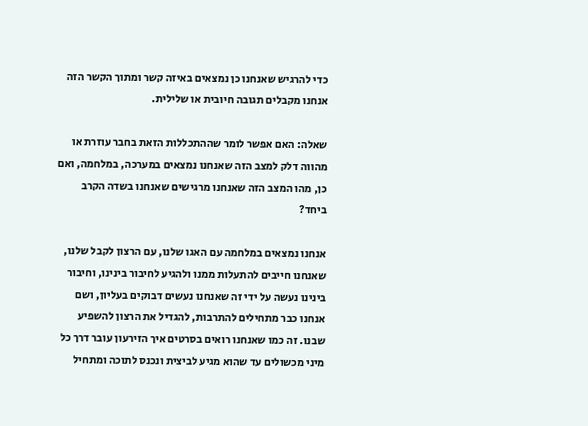כדי להרגיש שאנחנו כן נמצאים באיזה קשר ומתוך הקשר הזה אנחנו מקבלים תגובה חיובית או שלילית.

שאלה: האם אפשר לומר שההתכללות הזאת בחבר עוזרת או מהווה דלק למצב הזה שאנחנו נמצאים במערכה, במלחמה, ואם כן, מהו המצב הזה שאנחנו מרגישים שאנחנו בשדה הקרב ביחד?

אנחנו נמצאים במלחמה עם האגו שלנו, עם הרצון לקבל שלנו, שאנחנו חייבים להתעלות ממנו ולהגיע לחיבור בינינו, וחיבור בינינו נעשה על ידי זה שאנחנו נעשים דבוקים בעליון, ושם אנחנו כבר מתחילים להתרבות, להגדיל את הרצון להשפיע שבנו. זה כמו שאנחנו רואים בסרטים איך הזירעון עובר דרך כל מיני מכשולים עד שהוא מגיע לביצית ונכנס לתוכה ומתחיל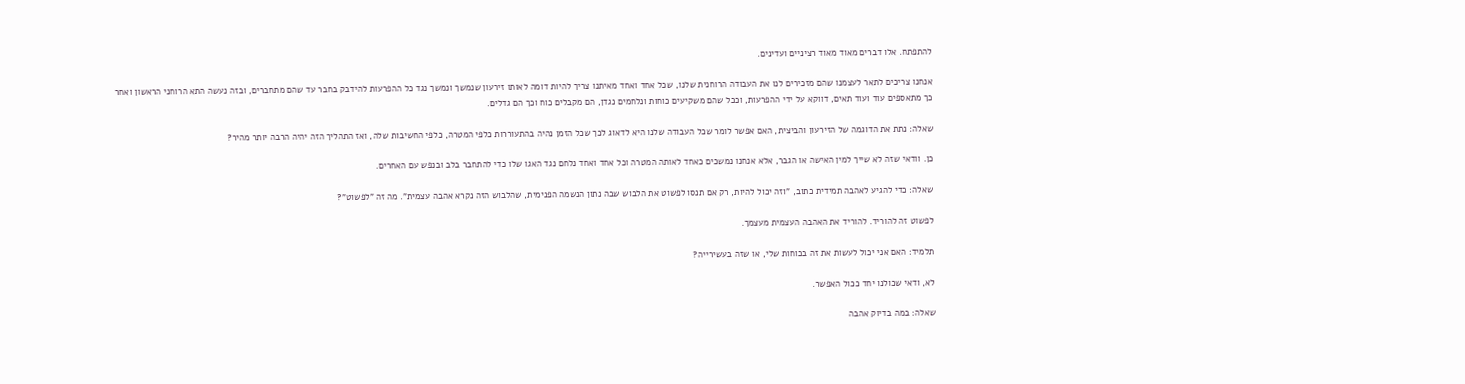להתפתח. אלו דברים מאוד מאוד רציניים ועדינים.

אנחנו צריכים לתאר לעצמנו שהם מזכירים לנו את העבודה הרוחנית שלנו, שכל אחד ואחד מאיתנו צריך להיות דומה לאותו זירעון שנמשך ונמשך נגד כל ההפרעות להידבק בחבר עד שהם מתחברים, ובזה נעשה התא הרוחני הראשון ואחר כך מתאספים עוד ועוד תאים, דווקא על ידי ההפרעות, וככל שהם משקיעים כוחות ונלחמים נגדן, הם מקבלים כוח וכך הם גדלים.

שאלה: נתת את הדוגמה של הזירעון והביצית, האם אפשר לומר שכל העבודה שלנו היא לדאוג לכך שכל הזמן נהיה בהתעוררות כלפי המטרה, כלפי החשיבות שלה, ואז התהליך הזה יהיה הרבה יותר מהיר?

כן. וודאי שזה לא שייך למין האישה או הגבר, אלא אנחנו נמשכים כאחד לאותה המטרה וכל אחד ואחד נלחם נגד האגו שלו כדי להתחבר בלב ובנפש עם האחרים.

שאלה: כדי להגיע לאהבה תמידית כתוב, "וזה יכול להיות, רק אם תנסו לפשוט את הלבוש שבה נתון הנשמה הפנימית, שהלבוש הזה נקרא אהבה עצמית". מה זה "לפשוט"?

לפשוט זה להוריד. להוריד את האהבה העצמית מעצמך.

תלמיד: האם אני יכול לעשות את זה בכוחות שלי, או שזה בעשירייה?

לא, ודאי שכולנו יחד ככול האפשר.

שאלה: במה בדיוק אהבה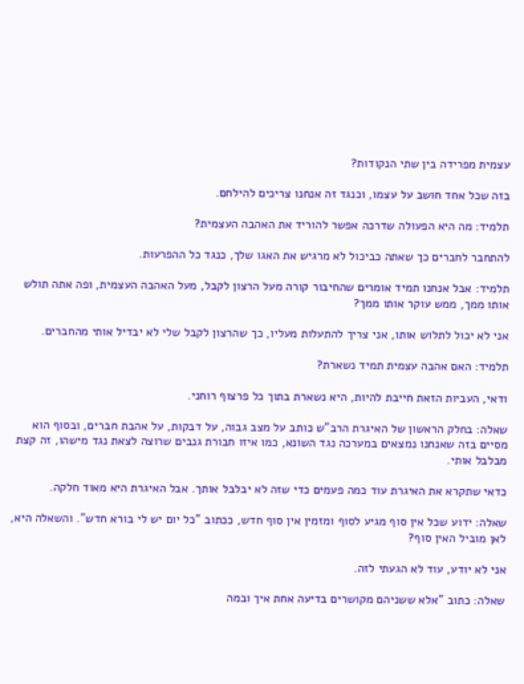עצמית מפרידה בין שתי הנקודות?

בזה שכל אחד חושב על עצמו, וכנגד זה אנחנו צריכים להילחם.

תלמיד: מה היא הפעולה שדרכה אפשר להוריד את האהבה העצמית?

להתחבר לחברים כך שאתה כביכול לא מרגיש את האגו שלך, כנגד כל ההפרעות.

תלמיד: אבל אנחנו תמיד אומרים שהחיבור קורה מעל הרצון לקבל, מעל האהבה העצמית, ופה אתה תולש אותו ממך, ממש עוקר אותו ממך?

אני לא יכול לתלוש אותו, אני צריך להתעלות מעליו, כך שהרצון לקבל שלי לא יבדיל אותי מהחברים.

תלמיד: האם אהבה עצמית תמיד נשארת?

ודאי, העביות הזאת חייבת להיות, היא נשארת בתוך כל פרצוף רוחני.

שאלה: בחלק הראשון של האיגרת הרב"ש כותב על מצב גבוה, על דבקות, על אהבת חברים, ובסוף הוא מסיים בזה שאנחנו נמצאים במערכה נגד השונא, כמו איזו חבורת גנבים שרוצה לצאת נגד מישהו, זה קצת מבלבל אותי.

כדאי שתקרא את האיגרת עוד כמה פעמים כדי שזה לא יבלבל אותך. אבל האיגרת היא מאוד חלקה.

שאלה: ידוע שכל אין סוף מגיע לסוף ומזמין אין סוף חדש, ככתוב "כל יום יש לי בורא חדש". והשאלה היא, לאן מוביל האין סוף?

אני לא יודע, עוד לא הגעתי לזה.

שאלה: כתוב "אלא ששניהם מקושרים בדיעה אחת איך ובמה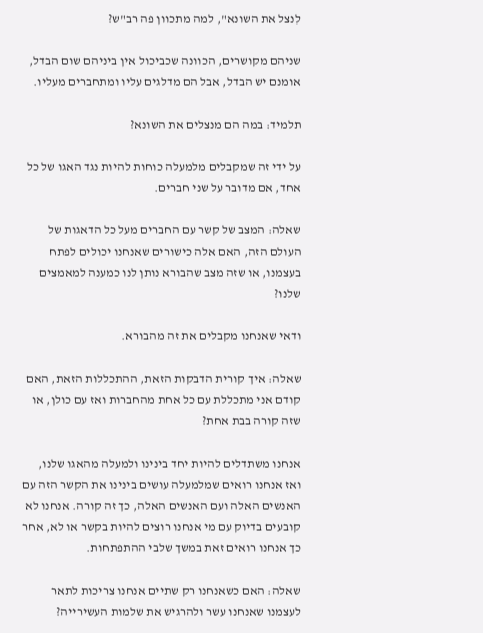לִנצל את השונא", למה מתכוון פה רב"ש?

שניהם מקושרים, הכוונה שכביכול אין ביניהם שום הבדל, אומנם יש הבדל, אבל הם מדלגים עליו ומתחברים מעליו.

תלמיד: במה הם מנצלים את השונא?

על ידי זה שמקבלים מלמעלה כוחות להיות נגד האגו של כל אחד, אם מדובר על שני חברים.

שאלה: המצב של קשר עם החברים מעל כל הדאגות של העולם הזה, האם אלה כישורים שאנחנו יכולים לפתח בעצמנו, או שזה מצב שהבורא נותן לנו כמענה למאמצים שלנו?

ודאי שאנחנו מקבלים את זה מהבורא.

שאלה: איך קורית הדבקות הזאת, ההתכללות הזאת, האם קודם אני מתכללת עם כל אחת מהחברות ואז עם כולן, או שזה קורה בבת אחת?

אנחנו משתדלים להיות יחד בינינו ולמעלה מהאגו שלנו, ואז אנחנו רואים שמלמעלה עושים בינינו את הקשר הזה עם האנשים האלה ועם האנשים האלה, כך זה קורה. אנחנו לא קובעים בדיוק עם מי אנחנו רוצים להיות בקשר או לא, אחר כך אנחנו רואים זאת במשך שלבי ההתפתחות.

שאלה: האם כשאנחנו רק שתיים אנחנו צריכות לתאר לעצמנו שאנחנו עשר ולהרגיש את שלמות העשירייה?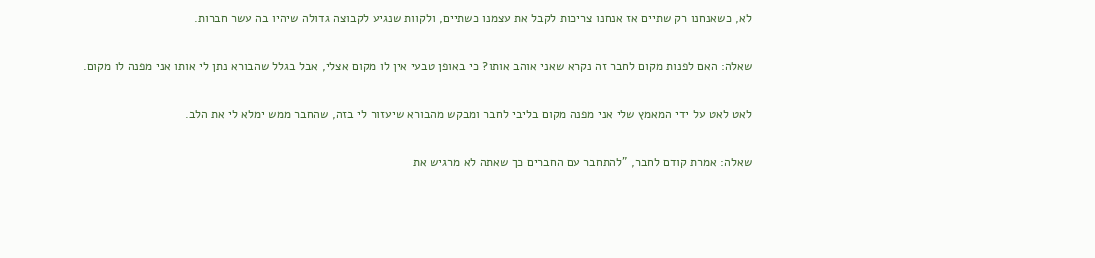לא, כשאנחנו רק שתיים אז אנחנו צריכות לקבל את עצמנו כשתיים, ולקוות שנגיע לקבוצה גדולה שיהיו בה עשר חברות.

שאלה: האם לפנות מקום לחבר זה נקרא שאני אוהב אותו? כי באופן טבעי אין לו מקום אצלי, אבל בגלל שהבורא נתן לי אותו אני מפנה לו מקום.

לאט לאט על ידי המאמץ שלי אני מפנה מקום בליבי לחבר ומבקש מהבורא שיעזור לי בזה, שהחבר ממש ימלא לי את הלב.

שאלה: אמרת קודם לחבר, "להתחבר עם החברים כך שאתה לא מרגיש את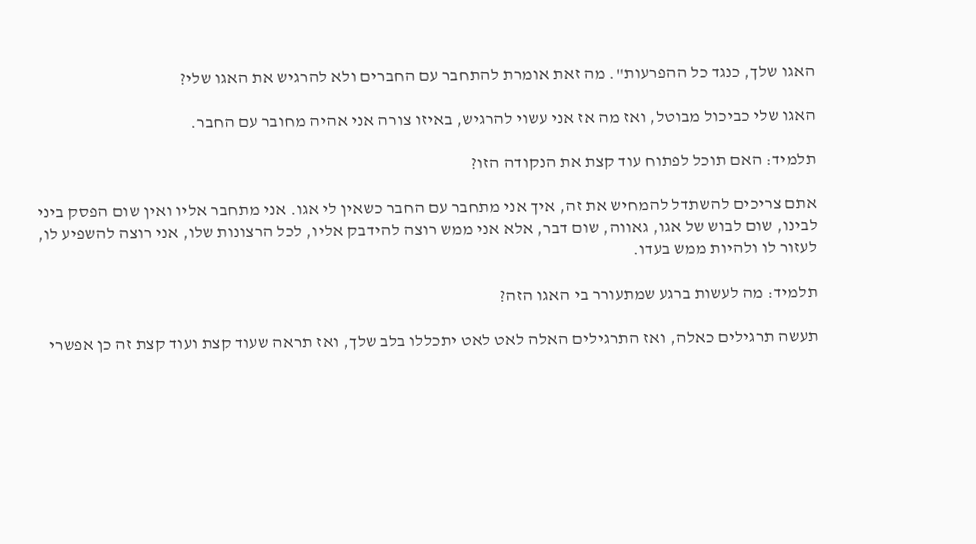האגו שלך, כנגד כל ההפרעות". מה זאת אומרת להתחבר עם החברים ולא להרגיש את האגו שלי?

האגו שלי כביכול מבוטל, ואז מה אז אני עשוי להרגיש, באיזו צורה אני אהיה מחובר עם החבר.

תלמיד: האם תוכל לפתוח עוד קצת את הנקודה הזו?

אתם צריכים להשתדל להמחיש את זה, איך אני מתחבר עם החבר כשאין לי אגו. אני מתחבר אליו ואין שום הפסק ביני לבינו, שום לבוש של אגו, גאווה, שום דבר, אלא אני ממש רוצה להידבק אליו, לכל הרצונות שלו, אני רוצה להשפיע לו, לעזור לו ולהיות ממש בעדו.

תלמיד: מה לעשות ברגע שמתעורר בי האגו הזה?

תעשה תרגילים כאלה, ואז התרגילים האלה לאט לאט יתכללו בלב שלך, ואז תראה שעוד קצת ועוד קצת זה כן אפשרי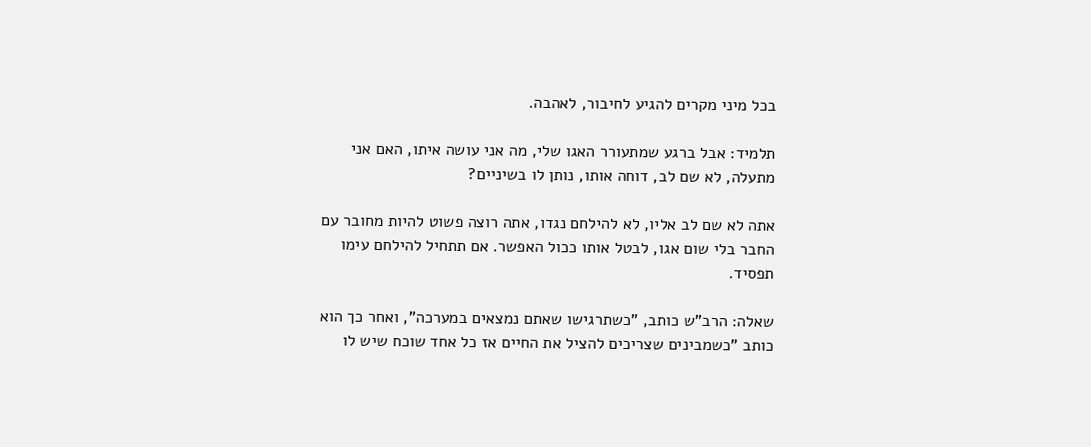בכל מיני מקרים להגיע לחיבור, לאהבה.

תלמיד: אבל ברגע שמתעורר האגו שלי, מה אני עושה איתו, האם אני מתעלה, לא שם לב, דוחה אותו, נותן לו בשיניים?

אתה לא שם לב אליו, לא להילחם נגדו, אתה רוצה פשוט להיות מחובר עם החבר בלי שום אגו, לבטל אותו ככול האפשר. אם תתחיל להילחם עימו תפסיד.

שאלה: הרב"ש כותב, "כשתרגישו שאתם נמצאים במערכה", ואחר כך הוא כותב "כשמבינים שצריכים להציל את החיים אז כל אחד שוכח שיש לו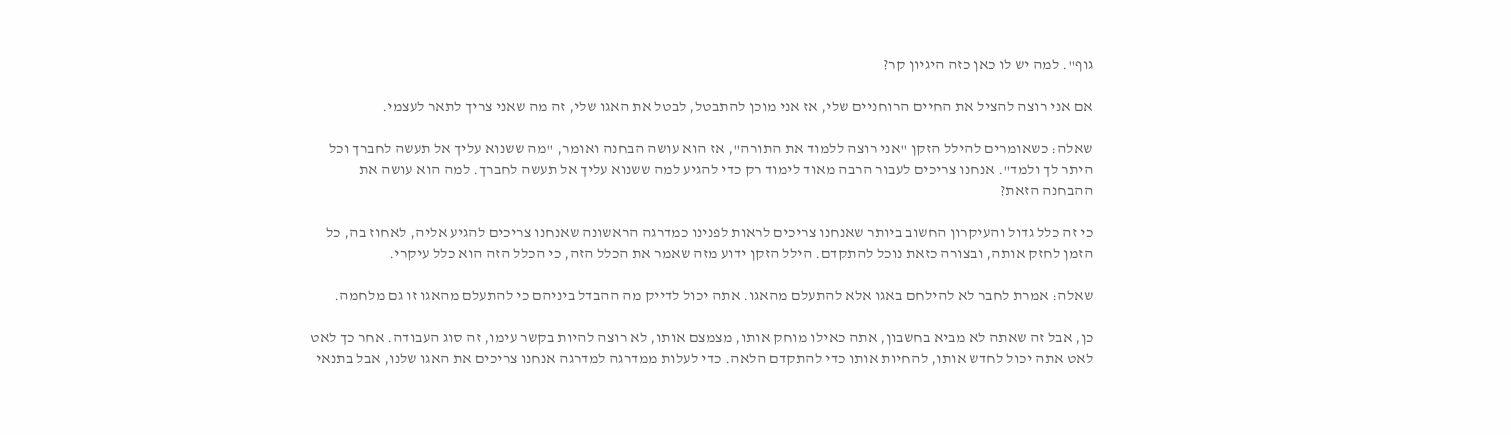גוף". למה יש לו כאן כזה היגיון קר?

אם אני רוצה להציל את החיים הרוחניים שלי, אז אני מוכן להתבטל, לבטל את האגו שלי, זה מה שאני צריך לתאר לעצמי.

שאלה: כשאומרים להילל הזקן "אני רוצה ללמוד את התורה", אז הוא עושה הבחנה ואומר, "מה ששנוא עליך אל תעשה לחברך וכל היתר לך ולמד". אנחנו צריכים לעבור הרבה מאוד לימוד רק כדי להגיע למה ששנוא עליך אל תעשה לחברך. למה הוא עושה את ההבחנה הזאת?

כי זה כלל גדול והעיקרון החשוב ביותר שאנחנו צריכים לראות לפנינו כמדרגה הראשונה שאנחנו צריכים להגיע אליה, לאחוז בה, כל הזמן לחזק אותה, ובצורה כזאת נוכל להתקדם. הילל הזקן ידוע מזה שאמר את הכלל הזה, כי הכלל הזה הוא כלל עיקרי.

שאלה: אמרת לחבר לא להילחם באגו אלא להתעלם מהאגו. אתה יכול לדייק מה ההבדל ביניהם כי להתעלם מהאגו זו גם מלחמה.

כן, אבל זה שאתה לא מביא בחשבון, אתה כאילו מוחק אותו, מצמצם אותו, לא רוצה להיות בקשר עימו, זה סוג העבודה. אחר כך לאט לאט אתה יכול לחדש אותו, להחיות אותו כדי להתקדם הלאה. כדי לעלות ממדרגה למדרגה אנחנו צריכים את האגו שלנו, אבל בתנאי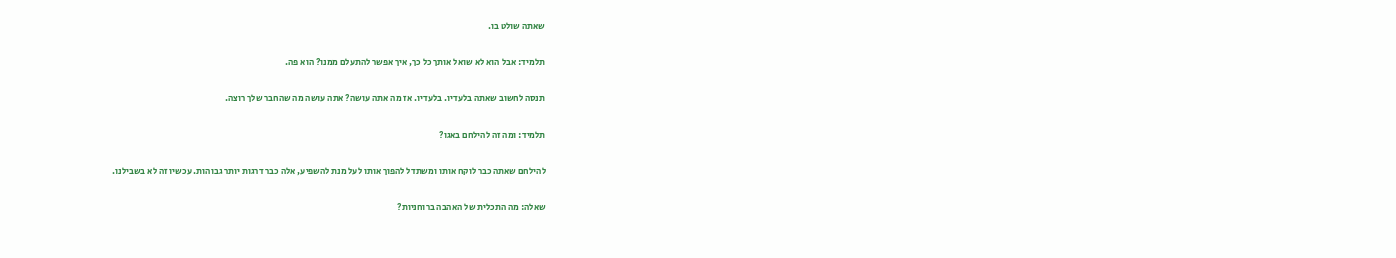שאתה שולט בו.

תלמיד: אבל הוא לא שואל אותך כל כך, איך אפשר להתעלם ממנו? הוא פה.

תנסה לחשוב שאתה בלעדיו. בלעדיו. אז מה אתה עושה? אתה עושה מה שהחבר שלך רוצה.

תלמיד: ומה זה להילחם באגו?

להילחם שאתה כבר לוקח אותו ומשתדל להפוך אותו לעל מנת להשפיע, אלה כבר דרגות יותר גבוהות. עכשיו זה לא בשבילנו.

שאלה: מה התכלית של האהבה ברוחניות?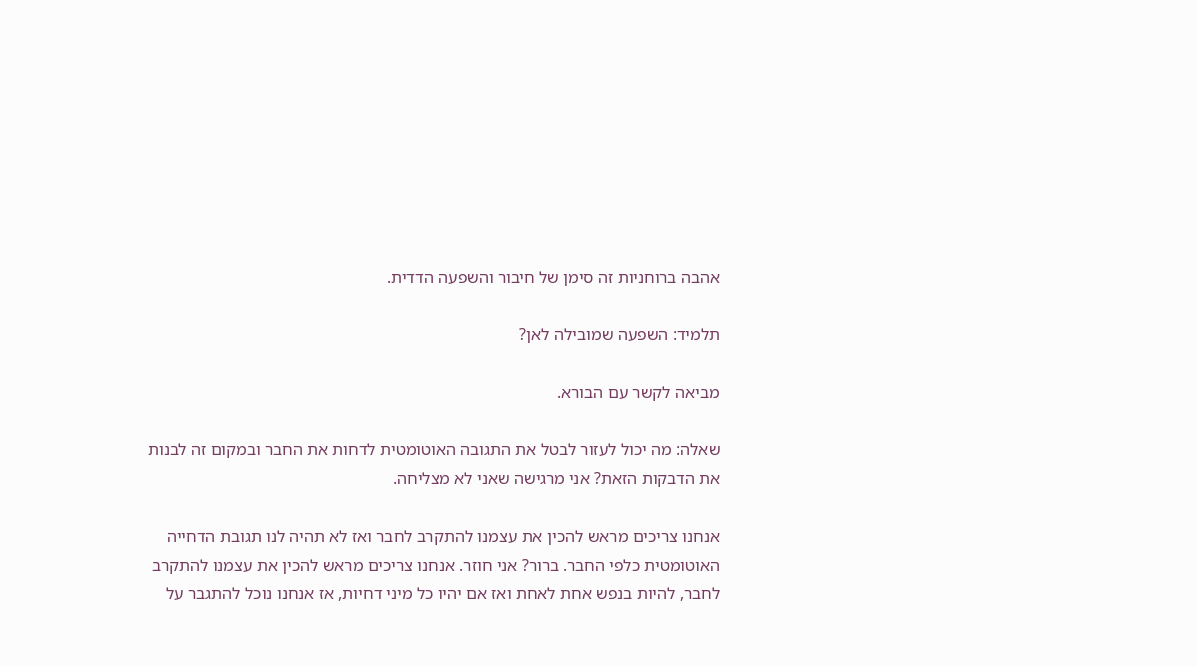אהבה ברוחניות זה סימן של חיבור והשפעה הדדית.

תלמיד: השפעה שמובילה לאן?

מביאה לקשר עם הבורא.

שאלה: מה יכול לעזור לבטל את התגובה האוטומטית לדחות את החבר ובמקום זה לבנות את הדבקות הזאת? אני מרגישה שאני לא מצליחה.

אנחנו צריכים מראש להכין את עצמנו להתקרב לחבר ואז לא תהיה לנו תגובת הדחייה האוטומטית כלפי החבר. ברור? אני חוזר. אנחנו צריכים מראש להכין את עצמנו להתקרב לחבר, להיות בנפש אחת לאחת ואז אם יהיו כל מיני דחיות, אז אנחנו נוכל להתגבר על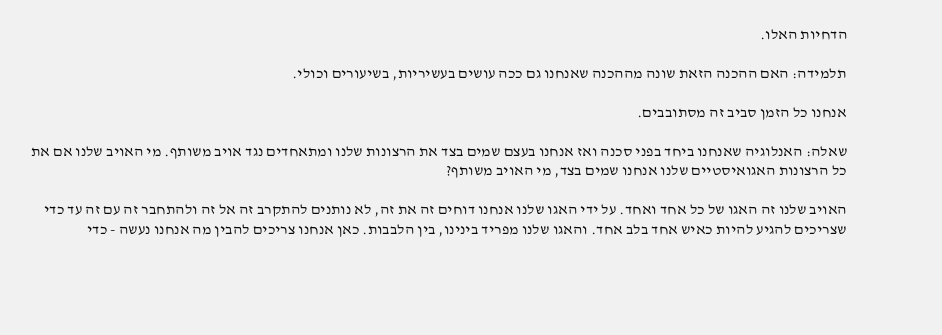הדחיות האלו.

תלמידה: האם ההכנה הזאת שונה מההכנה שאנחנו גם ככה עושים בעשיריות, בשיעורים וכולי.

אנחנו כל הזמן סביב זה מסתובבים.

שאלה: האנלוגיה שאנחנו ביחד בפני סכנה ואז אנחנו בעצם שמים בצד את הרצונות שלנו ומתאחדים נגד אויב משותף. מי האויב שלנו אם את כל הרצונות האגואיסטיים שלנו אנחנו שמים בצד, מי האויב משותף?

האויב שלנו זה האגו של כל אחד ואחד. על ידי האגו שלנו אנחנו דוחים זה את זה, לא נותנים להתקרב זה אל זה ולהתחבר זה עם זה עד כדי שצריכים להגיע להיות כאיש אחד בלב אחד. והאגו שלנו מפריד בינינו, בין הלבבות. כאן אנחנו צריכים להבין מה אנחנו נעשה - כדי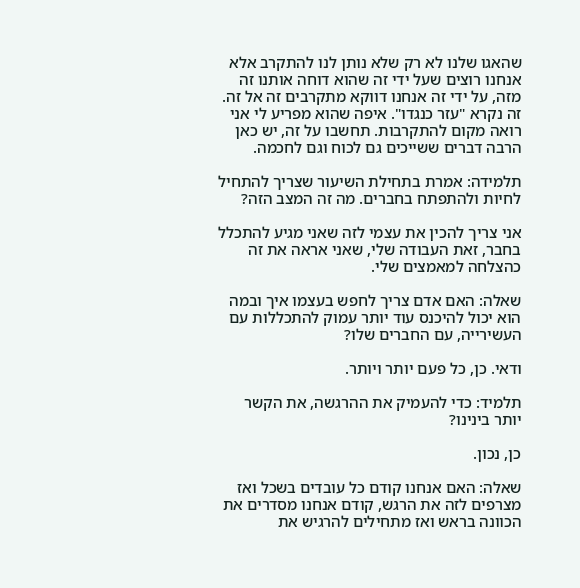שהאגו שלנו לא רק שלא נותן לנו להתקרב אלא אנחנו רוצים שעל ידי זה שהוא דוחה אותנו זה מזה, על ידי זה אנחנו דווקא מתקרבים זה אל זה. זה נקרא "עזר כנגדו". איפה שהוא מפריע לי אני רואה מקום להתקרבות. תחשבו על זה, יש כאן הרבה דברים ששייכים גם לכוח וגם לחכמה.

תלמידה: אמרת בתחילת השיעור שצריך להתחיל לחיות ולהתפתח בחברים. מה זה המצב הזה?

אני צריך להכין את עצמי לזה שאני מגיע להתכלל בחבר, זאת העבודה שלי, שאני אראה את זה כהצלחה למאמצים שלי.

שאלה: האם אדם צריך לחפש בעצמו איך ובמה הוא יכול להיכנס עוד יותר עמוק להתכללות עם העשירייה, עם החברים שלו?

ודאי. כן, כל פעם יותר ויותר.

תלמיד: כדי להעמיק את ההרגשה, את הקשר יותר בינינו?

כן, נכון.

שאלה: האם אנחנו קודם כל עובדים בשכל ואז מצרפים לזה את הרגש, קודם אנחנו מסדרים את הכוונה בראש ואז מתחילים להרגיש את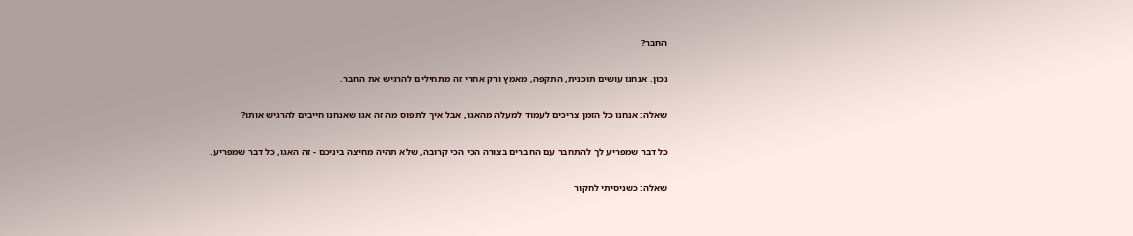החבר?

נכון. אנחנו עושים תוכנית, התקפה, מאמץ ורק אחרי זה מתחילים להרגיש את החבר.

שאלה: אנחנו כל הזמן צריכים לעמוד למעלה מהאגו, אבל איך לתפוס מה זה אגו שאנחנו חייבים להרגיש אותו?

כל דבר שמפריע לך להתחבר עם החברים בצורה הכי הכי קרובה, שלא תהיה מחיצה ביניכם - זה האגו, כל דבר שמפריע.

שאלה: כשניסיתי לחקור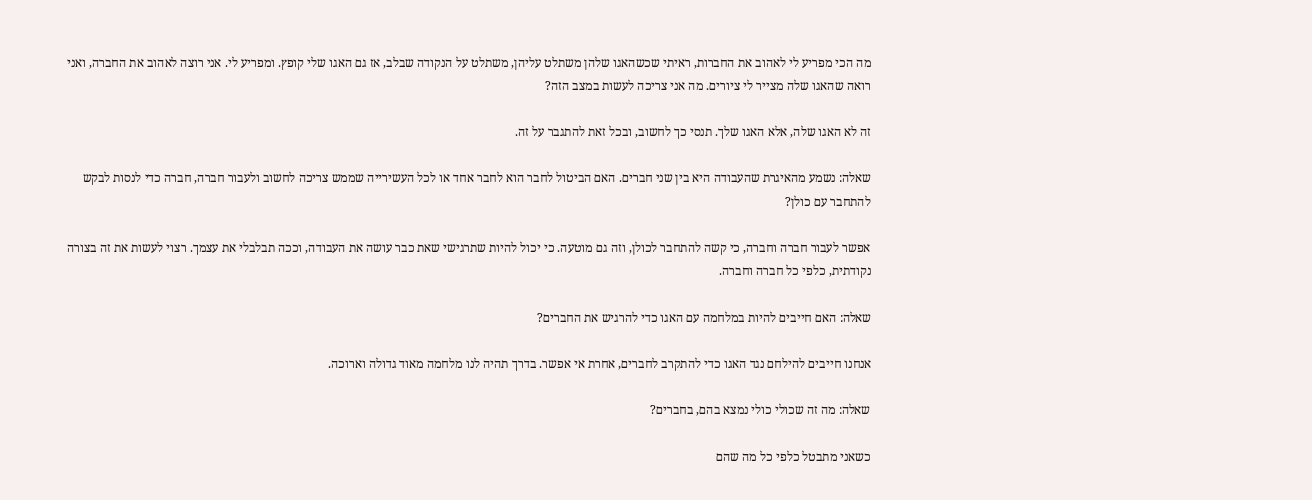מה הכי מפריע לי לאהוב את החברות, ראיתי שכשהאגו שלהן משתלט עליהן, משתלט על הנקודה שבלב, אז גם האגו שלי קופץ. ומפריע לי. אני רוצה לאהוב את החברה, ואני רואה שהאגו שלה מצייר לי ציורים. מה אני צריכה לעשות במצב הזה?

זה לא האגו שלה, אלא האגו שלך. תנסי כך לחשוב, ובכל זאת להתגבר על זה.

שאלה: נשמע מהאיגרת שהעבודה היא בין שני חברים. האם הביטול לחבר הוא לחבר אחד או לכל העשירייה שממש צריכה לחשוב ולעבור חברה, חברה כדי לנסות לבקש להתחבר עם כולן?

אפשר לעבור חברה וחברה, כי קשה להתחבר לכולן, וזה גם מוטעה. כי יכול להיות שתרגישי שאת כבר עושה את העבודה, וככה תבלבלי את עצמך. רצוי לעשות את זה בצורה נקודתית, כלפי כל חברה וחברה.

שאלה: האם חייבים להיות במלחמה עם האגו כדי להרגיש את החברים?

אנחנו חייבים להילחם נגד האגו כדי להתקרב לחברים, אחרת אי אפשר. בדרך תהיה לנו מלחמה מאוד גדולה וארוכה.

שאלה: מה זה שכולי כולי נמצא בהם, בחברים?

כשאני מתבטל כלפי כל מה שהם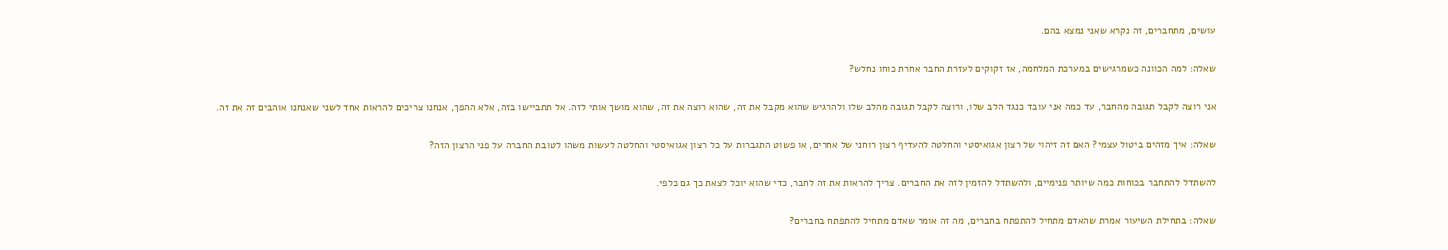עושים, מתחברים, זה נקרא שאני נמצא בהם.

שאלה: למה הכוונה כשמרגישים במערכת המלחמה, אז זקוקים לעזרת החבר אחרת כוחו נחלש?

אני רוצה לקבל תגובה מהחבר, עד כמה אני עובד כנגד הלב שלו, ורוצה לקבל תגובה מהלב שלו ולהרגיש שהוא מקבל את זה, שהוא רוצה את זה, שהוא מושך אותי לזה. אל תתביישו בזה, אלא ההפך, אנחנו צריכים להראות אחד לשני שאנחנו אוהבים זה את זה.

שאלה: איך מזהים ביטול עצמי? האם זה זיהוי של רצון אגואיסטי והחלטה להעדיף רצון רוחני של אחרים, או פשוט התגברות על כל רצון אגואיסטי והחלטה לעשות משהו לטובת החברה על פני הרצון הזה?

להשתדל להתחבר בכוחות כמה שיותר פנימיים, ולהשתדל להזמין לזה את החברים. צריך להראות את זה לחבר, כדי שהוא יוכל לצאת כך גם כלפי.

שאלה: בתחילת השיעור אמרת שהאדם מתחיל להתפתח בחברים, מה זה אומר שאדם מתחיל להתפתח בחברים?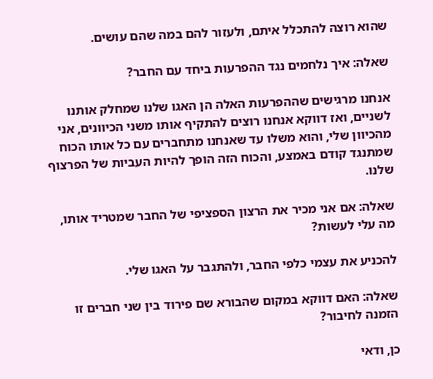שהוא רוצה להתכלל איתם, ולעזור להם במה שהם עושים.

שאלה: איך נלחמים נגד ההפרעות ביחד עם החבר?

אנחנו מרגישים שההפרעות האלה הן האגו שלנו שמחלק אותנו לשניים, ואז דווקא אנחנו רוצים להתקיף אותו משני הכיוונים, אני מהכיוון שלי, והוא משלו עד שאנחנו מתחברים עם כל אותו הכוח שמתנגד קודם באמצע, והכוח הזה הופך להיות העביות של הפרצוף שלנו.

שאלה: אם אני מכיר את הרצון הספציפי של החבר שמטריד אותו, מה עלי לעשות?

להכניע את עצמי כלפי החבר, ולהתגבר על האגו שלי.

שאלה: האם דווקא במקום שהבורא שם פירוד בין שני חברים זו הזמנה לחיבור?

כן, ודאי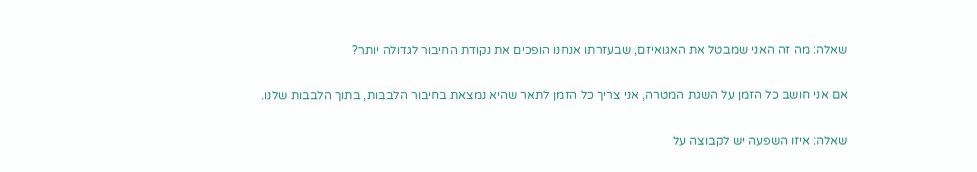שאלה: מה זה האני שמבטל את האגואיזם, שבעזרתו אנחנו הופכים את נקודת החיבור לגדולה יותר?

אם אני חושב כל הזמן על השגת המטרה, אני צריך כל הזמן לתאר שהיא נמצאת בחיבור הלבבות, בתוך הלבבות שלנו.

שאלה: איזו השפעה יש לקבוצה על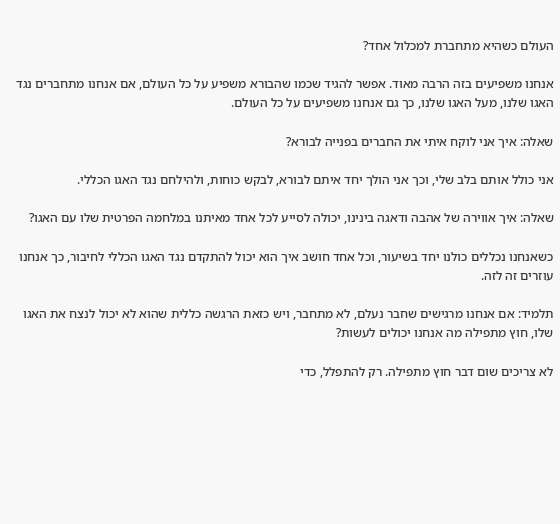העולם כשהיא מתחברת למכלול אחד?

אנחנו משפיעים בזה הרבה מאוד. אפשר להגיד שכמו שהבורא משפיע על כל העולם, אם אנחנו מתחברים נגד האגו שלנו, מעל האגו שלנו, כך גם אנחנו משפיעים על כל העולם.

שאלה: איך אני לוקח איתי את החברים בפנייה לבורא?

אני כולל אותם בלב שלי, וכך אני הולך יחד איתם לבורא, לבקש כוחות, ולהילחם נגד האגו הכללי.

שאלה: איך אווירה של אהבה ודאגה בינינו, יכולה לסייע לכל אחד מאיתנו במלחמה הפרטית שלו עם האגו?

כשאנחנו נכללים כולנו יחד בשיעור, וכל אחד חושב איך הוא יכול להתקדם נגד האגו הכללי לחיבור, כך אנחנו עוזרים זה לזה.

תלמיד: אם אנחנו מרגישים שחבר נעלם, לא מתחבר, ויש כזאת הרגשה כללית שהוא לא יכול לנצח את האגו שלו, חוץ מתפילה מה אנחנו יכולים לעשות?

לא צריכים שום דבר חוץ מתפילה. רק להתפלל, כדי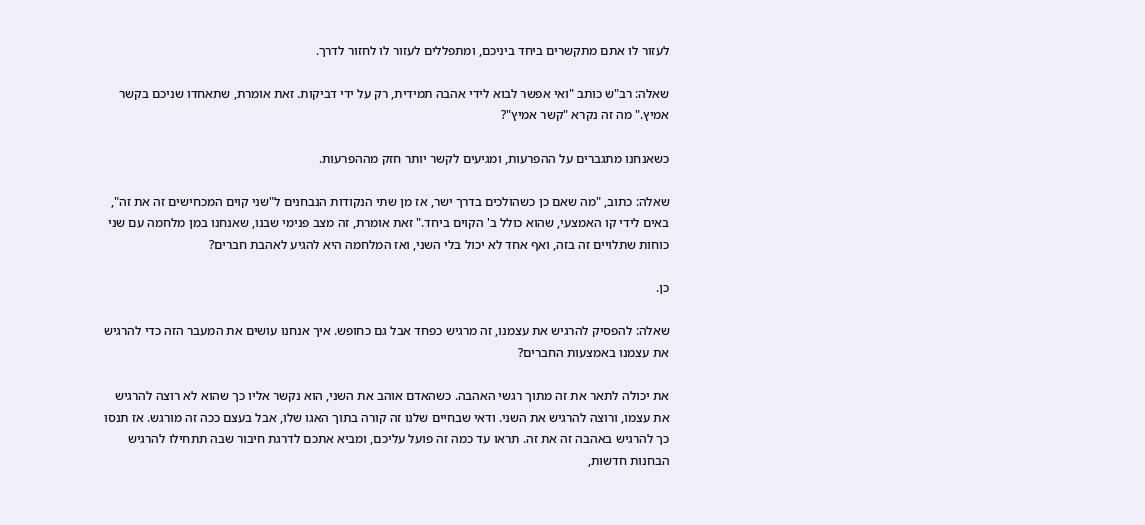לעזור לו אתם מתקשרים ביחד ביניכם, ומתפללים לעזור לו לחזור לדרך.

שאלה: רב"ש כותב "ואי אפשר לבוא לידי אהבה תמידית, רק על ידי דביקות. זאת אומרת, שתאחדו שניכם בקשר אמיץ." מה זה נקרא "קשר אמיץ"?

כשאנחנו מתגברים על ההפרעות, ומגיעים לקשר יותר חזק מההפרעות.

שאלה: כתוב, "מה שאם כן כשהולכים בדרך ישר, אז מן שתי הנקודות הנבחנים ל"שני קוים המכחישים זה את זה", באים לידי קו האמצעי, שהוא כולל ב' הקוים ביחד." זאת אומרת, זה מצב פנימי שבנו, שאנחנו במן מלחמה עם שני כוחות שתלויים זה בזה, ואף אחד לא יכול בלי השני, ואז המלחמה היא להגיע לאהבת חברים?

כן.

שאלה: להפסיק להרגיש את עצמנו, זה מרגיש כפחד אבל גם כחופש. איך אנחנו עושים את המעבר הזה כדי להרגיש את עצמנו באמצעות החברים?

את יכולה לתאר את זה מתוך רגשי האהבה. כשהאדם אוהב את השני, הוא נקשר אליו כך שהוא לא רוצה להרגיש את עצמו, ורוצה להרגיש את השני. ודאי שבחיים שלנו זה קורה בתוך האגו שלו, אבל בעצם ככה זה מורגש. אז תנסו כך להרגיש באהבה זה את זה. תראו עד כמה זה פועל עליכם, ומביא אתכם לדרגת חיבור שבה תתחילו להרגיש הבחנות חדשות,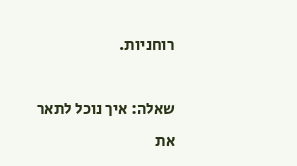רוחניות.

שאלה: איך נוכל לתאר את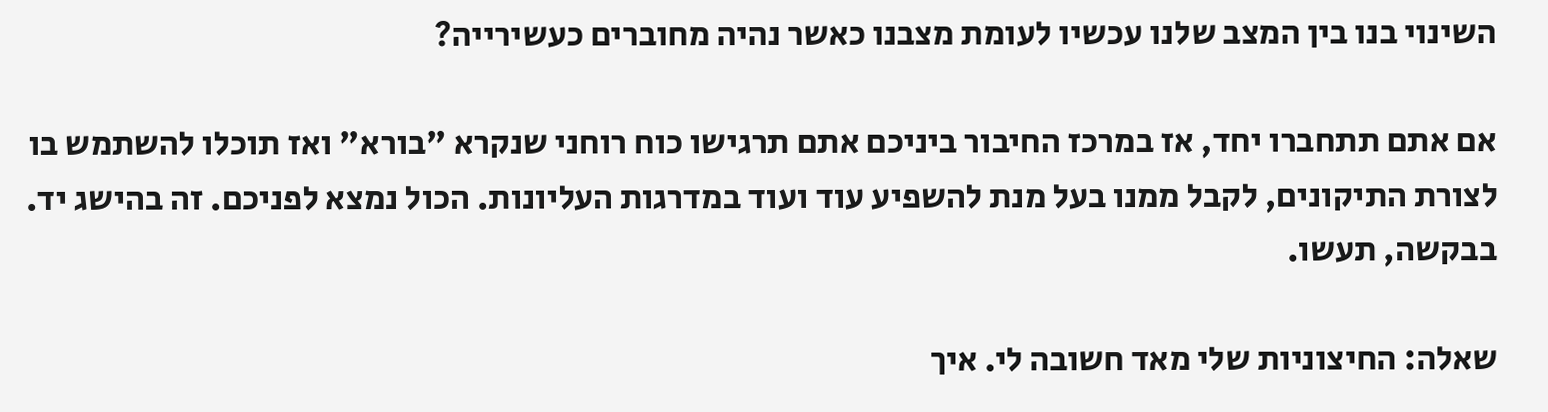השינוי בנו בין המצב שלנו עכשיו לעומת מצבנו כאשר נהיה מחוברים כעשירייה?

אם אתם תתחברו יחד, אז במרכז החיבור ביניכם אתם תרגישו כוח רוחני שנקרא "בורא" ואז תוכלו להשתמש בו לצורת התיקונים, לקבל ממנו בעל מנת להשפיע עוד ועוד במדרגות העליונות. הכול נמצא לפניכם. זה בהישג יד. בבקשה, תעשו.

שאלה: החיצוניות שלי מאד חשובה לי. איך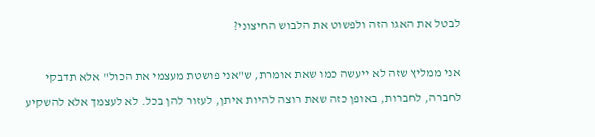לבטל את האגו הזה ולפשוט את הלבוש החיצוני?

אני ממליץ שזה לא ייעשה כמו שאת אומרת, ש"אני פושטת מעצמי את הכול" אלא תדבקי לחברה, לחברות, באופן כזה שאת רוצה להיות איתן, לעזור להן בכל. לא לעצמך אלא להשקיע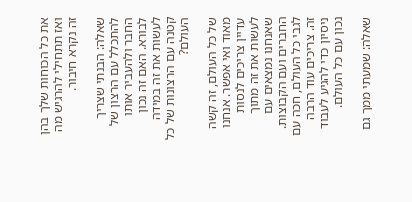את כל הכוחות שלך בהן ואז תתחילי להרגיש מה זה נקרא חיבור.

שאלה: הבנתי שצריך להתכלל עם הרצון של החבר ולהעביר אותו לבורא. האם זה נכון לעשות את זה במידה קטנה עם הרצונות של כל העולם?

של כל העולם, זה קשה מאוד ואי אפשר. אנחנו עדיין צריכים לנסות לעשות את זה מתוך שאנחנו נמצאים עם החברים ועם הקבוצות. לגבי כל העולם, חכה עם זה. צריכים עוד הרבה ניסיון כדי להגיע לעבוד נכון עם כל העולם.

שאלה: שמעתי ממך גם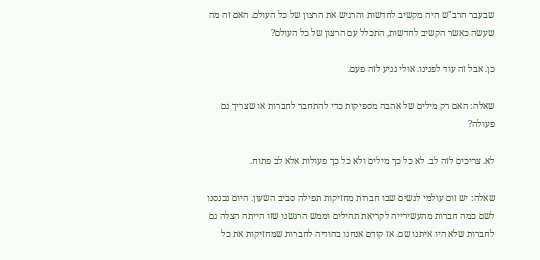שבעבר הרב"ש היה מקשיב לחדשות והרגיש את הרצון של כל העולם. האם זה מה שעשה כאשר הקשיב לחדשות, התכלל עם הרצון של כל העולם?

כן. אבל זה עוד לפנינו. אולי נגיע לזה פעם.

שאלה: האם רק מילים של אהבה מספיקות כדי להתחבר לחברות או שצריך גם פעולה?

לא. צריכים לזה לב. לא כל כך מילים ולא כל כך פעולות אלא לב פתוח.

שאלה: יש זום עולמי לנשים שבו חברות מחזיקות תפילה סביב השעון. היום נכנסנו לשם כמה חברות מהעשירייה לקריאת תהילים וממש הרגשנו שזו הייתה הצלה גם לחברות שלא היו איתנו שם. אז קודם אנחנו בהודיה לחברות שמחזיקות את כל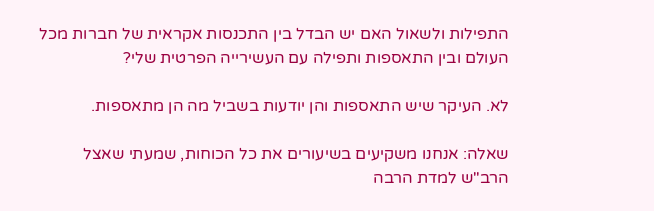התפילות ולשאול האם יש הבדל בין התכנסות אקראית של חברות מכל העולם ובין התאספות ותפילה עם העשירייה הפרטית שלי?

לא. העיקר שיש התאספות והן יודעות בשביל מה הן מתאספות.

שאלה: אנחנו משקיעים בשיעורים את כל הכוחות, שמעתי שאצל הרב"ש למדת הרבה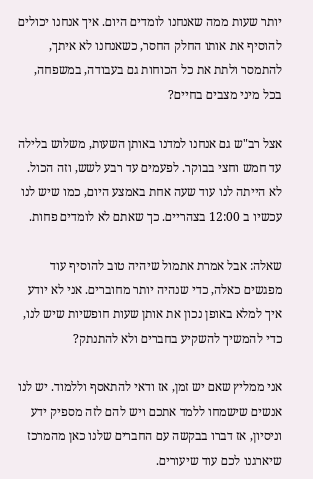יותר שעות ממה שאנחנו לומדים היום. איך אנחנו יכולים להוסיף את אותו החלק החסר, כשאנחנו לא איתך, להתמסר ולתת את כל הכוחות גם בעבודה, במשפחה, בכל מיני מצבים בחיים?

אצל רב"ש גם אנחנו למדנו באותן השעות, משלוש בלילה עד חמש וחצי בבוקר. לפעמים עד רבע לשש, וזה הכול. לא הייתה לנו עוד שעה אחת באמצע היום, כמו שיש לנו עכשיו ב 12:00 בצהריים. כך שאתם לא לומדים פחות.

שאלה: אבל אמרת אתמול שיהיה טוב להוסיף עוד מפגשים כאלה, כדי שנהיה יותר מחוברים. אני לא יודע איך למלא באופן נכון את אותן שעות חופשיות שיש לנו, כדי להמשיך להשקיע בחברים ולא להתנתק?

אני ממליץ שאם יש זמן, אז ודאי להתאסף וללמוד. יש לנו אנשים שישמחו ללמד אתכם ויש להם לזה מספיק ידע וניסיון, אז דברו בבקשה עם החברים שלנו כאן מהמרכז שיארגנו לכם עוד שיעורים.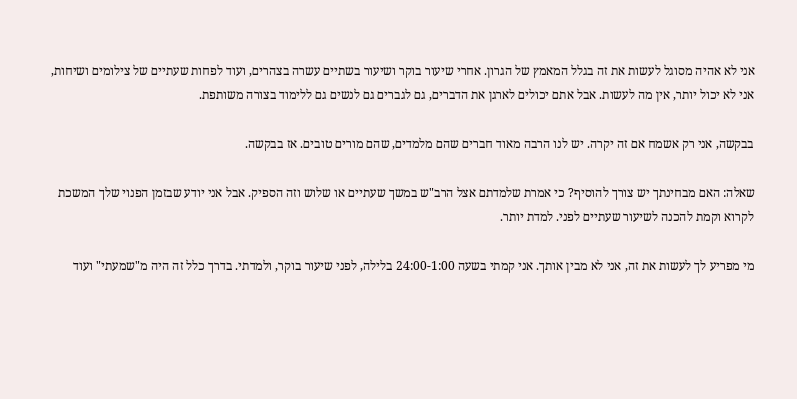אני לא אהיה מסוגל לעשות את זה בגלל המאמץ של הגרון. אחרי שיעור בוקר ושיעור בשתיים עשרה בצהרים, ועוד לפחות שעתיים של צילומים ושיחות, אני לא יכול יותר, אין מה לעשות. אבל אתם יכולים לארגן את הדברים, גם לגברים גם לנשים גם ללימוד בצורה משותפת.

בבקשה, אני רק אשמח אם זה יקרה. יש לנו הרבה מאוד חברים שהם מלמדים, שהם מורים טובים. אז בבקשה.

שאלה: האם מבחינתך יש צורך להוסיף? כי אמרת שלמדתם אצל הרב"ש במשך שעתיים או שלוש וזה הספיק. אבל אני יודע שבזמן הפנוי שלך המשכת לקרוא וקמת להכנה לשיעור שעתיים לפני. למדת יותר.

מי מפריע לך לעשות את זה, אני לא מבין אותך. אני קמתי בשעה 24:00-1:00 בלילה, לפני שיעור בוקר, ולמדתי. בדרך כלל זה היה מ"שמעתי" ועוד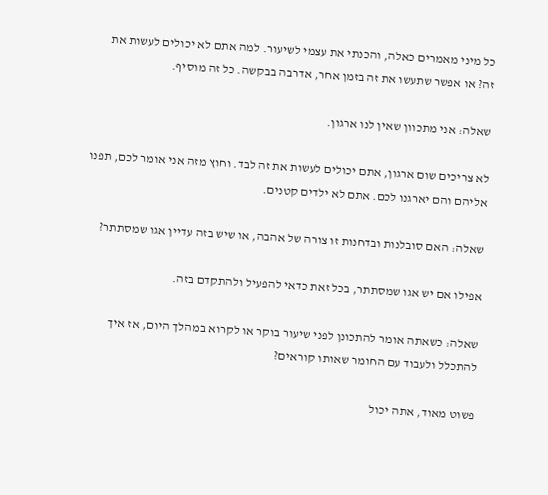כל מיני מאמרים כאלה, והכנתי את עצמי לשיעור. למה אתם לא יכולים לעשות את זה? או אפשר שתעשו את זה בזמן אחר, אדרבה בבקשה. כל זה מוסיף.

שאלה: אני מתכוון שאין לנו ארגון.

לא צריכים שום ארגון, אתם יכולים לעשות את זה לבד. וחוץ מזה אני אומר לכם, תפנו אליהם והם יארגנו לכם. אתם לא ילדים קטנים.

שאלה: האם סובלנות ובדחנות זו צורה של אהבה, או שיש בזה עדיין אגו שמסתתר?

אפילו אם יש אגו שמסתתר, בכל זאת כדאי להפעיל ולהתקדם בזה.

שאלה: כשאתה אומר להתכונן לפני שיעור בוקר או לקרוא במהלך היום, אז איך להתכלל ולעבוד עם החומר שאותו קוראים?

פשוט מאוד, אתה יכול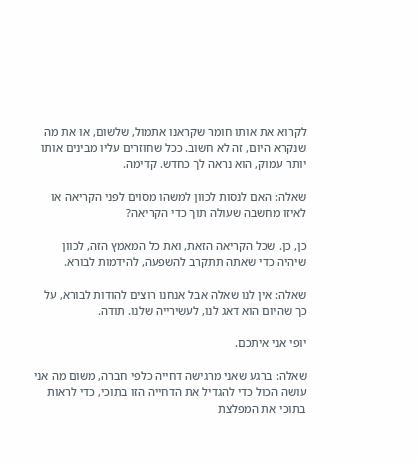לקרוא את אותו חומר שקראנו אתמול, שלשום, או את מה שנקרא היום, זה לא חשוב. ככל שחוזרים עליו מבינים אותו יותר עמוק, הוא נראה לך כחדש. קדימה.

שאלה: האם לנסות לכוון למשהו מסוים לפני הקריאה או לאיזו מחשבה שעולה תוך כדי הקריאה?

כן, כן. שכל הקריאה הזאת, ואת כל המאמץ הזה, לכוון שיהיה כדי שאתה תתקרב להשפעה, להידמות לבורא.

שאלה: אין לנו שאלה אבל אנחנו רוצים להודות לבורא, על כך שהיום הוא דאג לנו, לעשירייה שלנו. תודה.

יופי אני איתכם.

שאלה: ברגע שאני מרגישה דחייה כלפי חברה, משום מה אני עושה הכול כדי להגדיל את הדחייה הזו בתוכי, כדי לראות בתוכי את המפלצת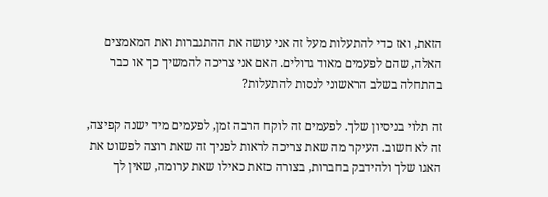הזאת, ואז כדי להתעלות מעל זה אני עושה את ההתגברות ואת המאמצים האלה, שהם לפעמים מאוד גדולים. האם אני צריכה להמשיך כך או כבר בהתחלה בשלב הראשוני לנסות להתעלות?

זה תלוי בניסיון שלך. לפעמים זה לוקח הרבה זמן, לפעמים מיד ישנה קפיצה, זה לא חשוב. העיקר מה שאת צריכה לראות לפניך זה שאת רוצה לפשוט את האגו שלך ולהידבק בחברות, בצורה כזאת כאילו שאת ערומה, שאין לך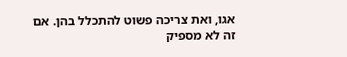אגו, ואת צריכה פשוט להתכלל בהן. אם זה לא מספיק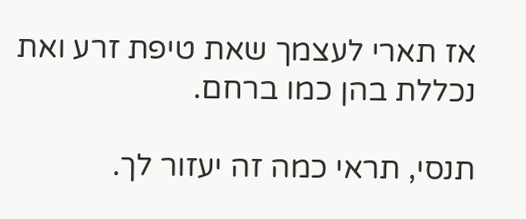אז תארי לעצמך שאת טיפת זרע ואת נכללת בהן כמו ברחם.

תנסי, תראי כמה זה יעזור לך.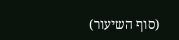(סוף השיעור)